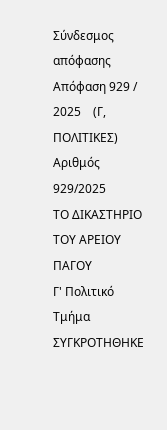Σύνδεσμος απόφασης
Απόφαση 929 / 2025    (Γ, ΠΟΛΙΤΙΚΕΣ)
Αριθμός 929/2025
ΤΟ ΔΙΚΑΣΤΗΡΙΟ ΤΟΥ ΑΡΕΙΟΥ ΠΑΓΟΥ
Γ' Πολιτικό Τμήμα
ΣΥΓΚΡΟΤΗΘΗΚΕ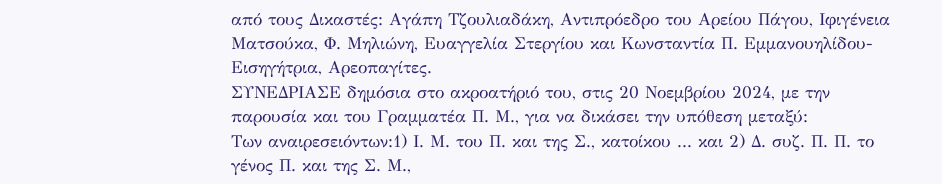από τους Δικαστές: Αγάπη Τζουλιαδάκη, Αντιπρόεδρο του Αρείου Πάγου, Ιφιγένεια Ματσούκα, Φ. Μηλιώνη, Ευαγγελία Στεργίου και Κωνσταντία Π. Εμμανουηλίδου-Εισηγήτρια, Αρεοπαγίτες.
ΣΥΝΕΔΡΙΑΣΕ δημόσια στο ακροατήριό του, στις 20 Νοεμβρίου 2024, με την παρουσία και του Γραμματέα Π. Μ., για να δικάσει την υπόθεση μεταξύ:
Των αναιρεσειόντων:1) Ι. Μ. του Π. και της Σ., κατοίκου ... και 2) Δ. συζ. Π. Π. το γένος Π. και της Σ. Μ.,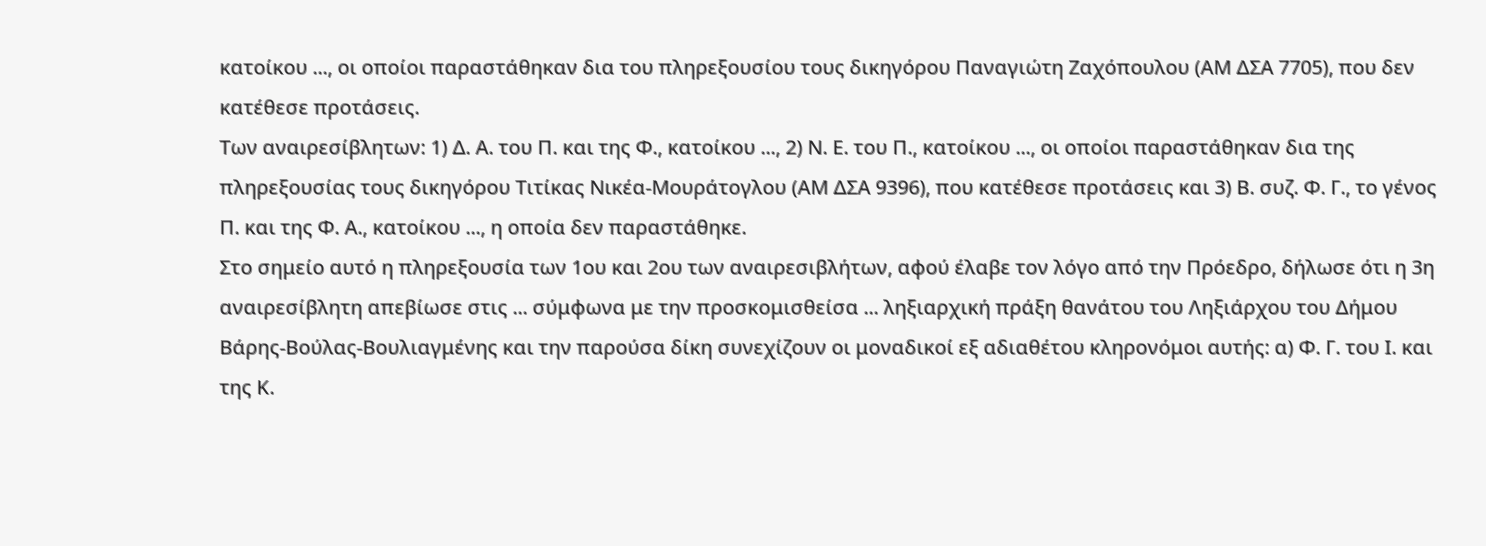κατοίκου ..., οι οποίοι παραστάθηκαν δια του πληρεξουσίου τους δικηγόρου Παναγιώτη Ζαχόπουλου (ΑΜ ΔΣΑ 7705), που δεν κατέθεσε προτάσεις.
Των αναιρεσίβλητων: 1) Δ. Α. του Π. και της Φ., κατοίκου ..., 2) Ν. Ε. του Π., κατοίκου ..., οι οποίοι παραστάθηκαν δια της πληρεξουσίας τους δικηγόρου Τιτίκας Νικέα-Μουράτογλου (ΑΜ ΔΣΑ 9396), που κατέθεσε προτάσεις και 3) Β. συζ. Φ. Γ., το γένος Π. και της Φ. Α., κατοίκου ..., η οποία δεν παραστάθηκε.
Στο σημείο αυτό η πληρεξουσία των 1ου και 2ου των αναιρεσιβλήτων, αφού έλαβε τον λόγο από την Πρόεδρο, δήλωσε ότι η 3η αναιρεσίβλητη απεβίωσε στις ... σύμφωνα με την προσκομισθείσα ... ληξιαρχική πράξη θανάτου του Ληξιάρχου του Δήμου Βάρης-Βούλας-Βουλιαγμένης και την παρούσα δίκη συνεχίζουν οι μοναδικοί εξ αδιαθέτου κληρονόμοι αυτής: α) Φ. Γ. του Ι. και της Κ.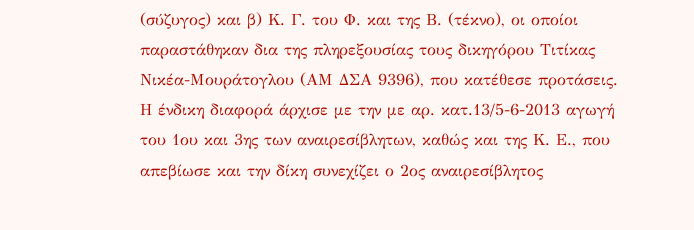(σύζυγος) και β) Κ. Γ. του Φ. και της Β. (τέκνο), οι οποίοι παραστάθηκαν δια της πληρεξουσίας τους δικηγόρου Τιτίκας Νικέα-Μουράτογλου (ΑΜ ΔΣΑ 9396), που κατέθεσε προτάσεις.
Η ένδικη διαφορά άρχισε με την με αρ. κατ.13/5-6-2013 αγωγή του 1ου και 3ης των αναιρεσίβλητων, καθώς και της Κ. Ε., που απεβίωσε και την δίκη συνεχίζει ο 2ος αναιρεσίβλητος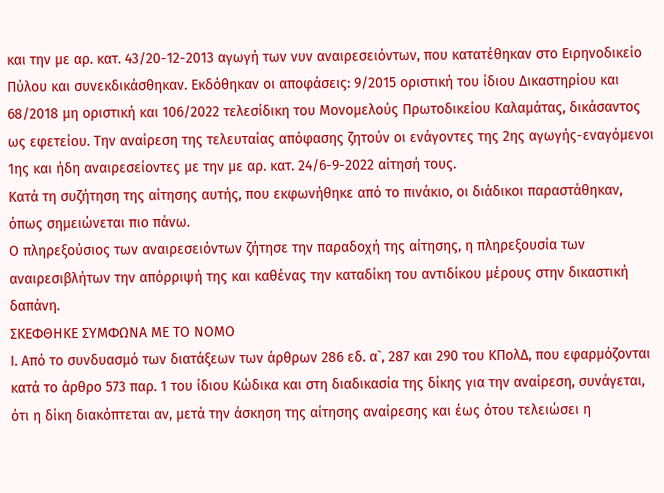και την με αρ. κατ. 43/20-12-2013 αγωγή των νυν αναιρεσειόντων, που κατατέθηκαν στο Ειρηνοδικείο Πύλου και συνεκδικάσθηκαν. Εκδόθηκαν οι αποφάσεις: 9/2015 οριστική του ίδιου Δικαστηρίου και 68/2018 μη οριστική και 106/2022 τελεσίδικη του Μονομελούς Πρωτοδικείου Καλαμάτας, δικάσαντος ως εφετείου. Την αναίρεση της τελευταίας απόφασης ζητούν οι ενάγοντες της 2ης αγωγής-εναγόμενοι 1ης και ήδη αναιρεσείοντες με την με αρ. κατ. 24/6-9-2022 αίτησή τους.
Κατά τη συζήτηση της αίτησης αυτής, που εκφωνήθηκε από το πινάκιο, οι διάδικοι παραστάθηκαν, όπως σημειώνεται πιο πάνω.
Ο πληρεξούσιος των αναιρεσειόντων ζήτησε την παραδοχή της αίτησης, η πληρεξουσία των αναιρεσιβλήτων την απόρριψή της και καθένας την καταδίκη του αντιδίκου μέρους στην δικαστική δαπάνη.
ΣΚΕΦΘΗΚΕ ΣΥΜΦΩΝΑ ΜΕ ΤΟ ΝΟΜΟ
Ι. Από το συνδυασμό των διατάξεων των άρθρων 286 εδ. α`, 287 και 290 του ΚΠολΔ, που εφαρμόζονται κατά το άρθρο 573 παρ. 1 του ίδιου Κώδικα και στη διαδικασία της δίκης για την αναίρεση, συνάγεται, ότι η δίκη διακόπτεται αν, μετά την άσκηση της αίτησης αναίρεσης και έως ότου τελειώσει η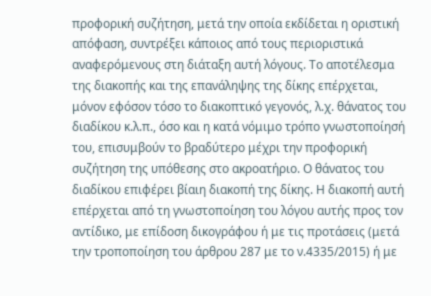προφορική συζήτηση, μετά την οποία εκδίδεται η οριστική απόφαση, συντρέξει κάποιος από τους περιοριστικά αναφερόμενους στη διάταξη αυτή λόγους. Το αποτέλεσμα της διακοπής και της επανάληψης της δίκης επέρχεται, μόνον εφόσον τόσο το διακοπτικό γεγονός, λ.χ. θάνατος του διαδίκου κ.λ.π., όσο και η κατά νόμιμο τρόπο γνωστοποίησή του, επισυμβούν το βραδύτερο μέχρι την προφορική συζήτηση της υπόθεσης στο ακροατήριο. Ο θάνατος του διαδίκου επιφέρει βίαιη διακοπή της δίκης. Η διακοπή αυτή επέρχεται από τη γνωστοποίηση του λόγου αυτής προς τον αντίδικο, με επίδοση δικογράφου ή με τις προτάσεις (μετά την τροποποίηση του άρθρου 287 με το ν.4335/2015) ή με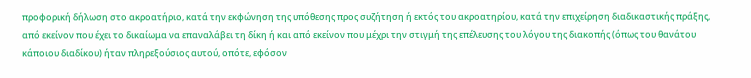προφορική δήλωση στο ακροατήριο, κατά την εκφώνηση της υπόθεσης προς συζήτηση ή εκτός του ακροατηρίου, κατά την επιχείρηση διαδικαστικής πράξης, από εκείνον που έχει το δικαίωμα να επαναλάβει τη δίκη ή και από εκείνον που μέχρι την στιγμή της επέλευσης του λόγου της διακοπής (όπως του θανάτου κάποιου διαδίκου) ήταν πληρεξούσιος αυτού, οπότε, εφόσον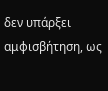δεν υπάρξει αμφισβήτηση, ως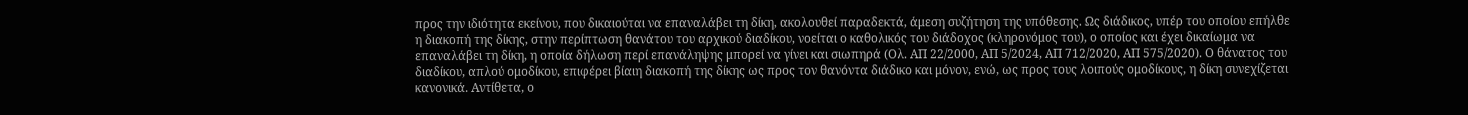προς την ιδιότητα εκείνου, που δικαιούται να επαναλάβει τη δίκη, ακολουθεί παραδεκτά, άμεση συζήτηση της υπόθεσης. Ως διάδικος, υπέρ του οποίου επήλθε η διακοπή της δίκης, στην περίπτωση θανάτου του αρχικού διαδίκου, νοείται ο καθολικός του διάδοχος (κληρονόμος του), ο οποίος και έχει δικαίωμα να επαναλάβει τη δίκη, η οποία δήλωση περί επανάληψης μπορεί να γίνει και σιωπηρά (Ολ. ΑΠ 22/2000, ΑΠ 5/2024, ΑΠ 712/2020, ΑΠ 575/2020). Ο θάνατος του διαδίκου, απλού ομοδίκου, επιφέρει βίαιη διακοπή της δίκης ως προς τον θανόντα διάδικο και μόνον, ενώ, ως προς τους λοιπούς ομοδίκους, η δίκη συνεχίζεται κανονικά. Αντίθετα, ο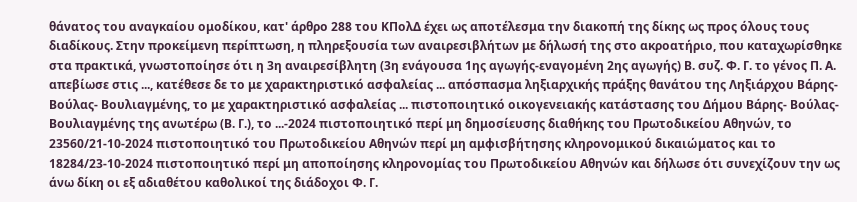θάνατος του αναγκαίου ομοδίκου, κατ' άρθρο 288 του ΚΠολΔ έχει ως αποτέλεσμα την διακοπή της δίκης ως προς όλους τους διαδίκους. Στην προκείμενη περίπτωση, η πληρεξουσία των αναιρεσιβλήτων με δήλωσή της στο ακροατήριο, που καταχωρίσθηκε στα πρακτικά, γνωστοποίησε ότι η 3η αναιρεσίβλητη (3η ενάγουσα 1ης αγωγής-εναγομένη 2ης αγωγής) Β. συζ. Φ. Γ. το γένος Π. Α. απεβίωσε στις ..., κατέθεσε δε το με χαρακτηριστικό ασφαλείας ... απόσπασμα ληξιαρχικής πράξης θανάτου της Ληξιάρχου Βάρης- Βούλας- Βουλιαγμένης, το με χαρακτηριστικό ασφαλείας ... πιστοποιητικό οικογενειακής κατάστασης του Δήμου Βάρης- Βούλας- Βουλιαγμένης της ανωτέρω (Β. Γ.), το ...-2024 πιστοποιητικό περί μη δημοσίευσης διαθήκης του Πρωτοδικείου Αθηνών, το 23560/21-10-2024 πιστοποιητικό του Πρωτοδικείου Αθηνών περί μη αμφισβήτησης κληρονομικού δικαιώματος και το 18284/23-10-2024 πιστοποιητικό περί μη αποποίησης κληρονομίας του Πρωτοδικείου Αθηνών και δήλωσε ότι συνεχίζουν την ως άνω δίκη οι εξ αδιαθέτου καθολικοί της διάδοχοι Φ. Γ.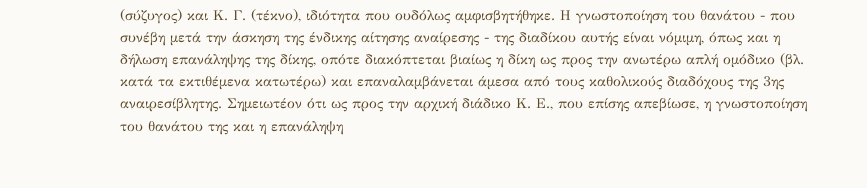(σύζυγος) και Κ. Γ. (τέκνο), ιδιότητα που ουδόλως αμφισβητήθηκε. Η γνωστοποίηση του θανάτου - που συνέβη μετά την άσκηση της ένδικης αίτησης αναίρεσης - της διαδίκου αυτής είναι νόμιμη, όπως και η δήλωση επανάληψης της δίκης, οπότε διακόπτεται βιαίως η δίκη ως προς την ανωτέρω απλή ομόδικο (βλ. κατά τα εκτιθέμενα κατωτέρω) και επαναλαμβάνεται άμεσα από τους καθολικούς διαδόχους της 3ης αναιρεσίβλητης. Σημειωτέον ότι ως προς την αρχική διάδικο Κ. Ε., που επίσης απεβίωσε, η γνωστοποίηση του θανάτου της και η επανάληψη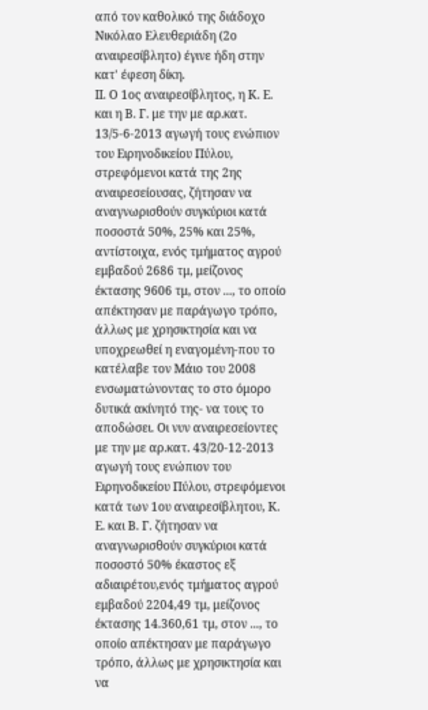από τον καθολικό της διάδοχο Νικόλαο Ελευθεριάδη (2ο αναιρεσίβλητο) έγινε ήδη στην κατ' έφεση δίκη.
ΙΙ. Ο 1ος αναιρεσίβλητος, η Κ. Ε. και η Β. Γ. με την με αρ.κατ. 13/5-6-2013 αγωγή τους ενώπιον του Ειρηνοδικείου Πύλου, στρεφόμενοι κατά της 2ης αναιρεσείουσας, ζήτησαν να αναγνωρισθούν συγκύριοι κατά ποσοστά 50%, 25% και 25%, αντίστοιχα, ενός τμήματος αγρού εμβαδού 2686 τμ, μείζονος έκτασης 9606 τμ, στον ..., το οποίο απέκτησαν με παράγωγο τρόπο, άλλως με χρησικτησία και να υποχρεωθεί η εναγομένη-που το κατέλαβε τον Μάιο του 2008 ενσωματώνοντας το στο όμορο δυτικά ακίνητό της- να τους το αποδώσει. Οι νυν αναιρεσείοντες με την με αρ.κατ. 43/20-12-2013 αγωγή τους ενώπιον του Ειρηνοδικείου Πύλου, στρεφόμενοι κατά των 1ου αναιρεσίβλητου, Κ. Ε. και Β. Γ. ζήτησαν να αναγνωρισθούν συγκύριοι κατά ποσοστό 50% έκαστος εξ αδιαιρέτου,ενός τμήματος αγρού εμβαδού 2204,49 τμ, μείζονος έκτασης 14.360,61 τμ, στον ..., το οποίο απέκτησαν με παράγωγο τρόπο, άλλως με χρησικτησία και να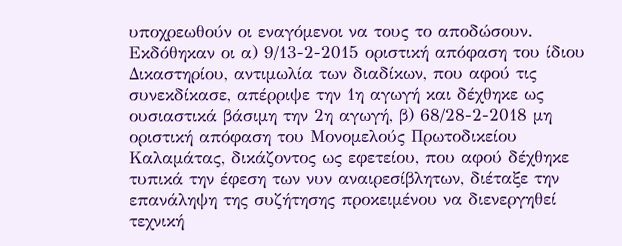υποχρεωθούν οι εναγόμενοι να τους το αποδώσουν. Εκδόθηκαν οι α) 9/13-2-2015 οριστική απόφαση του ίδιου Δικαστηρίου, αντιμωλία των διαδίκων, που αφού τις συνεκδίκασε, απέρριψε την 1η αγωγή και δέχθηκε ως ουσιαστικά βάσιμη την 2η αγωγή, β) 68/28-2-2018 μη οριστική απόφαση του Μονομελούς Πρωτοδικείου Καλαμάτας, δικάζοντος ως εφετείου, που αφού δέχθηκε τυπικά την έφεση των νυν αναιρεσίβλητων, διέταξε την επανάληψη της συζήτησης προκειμένου να διενεργηθεί τεχνική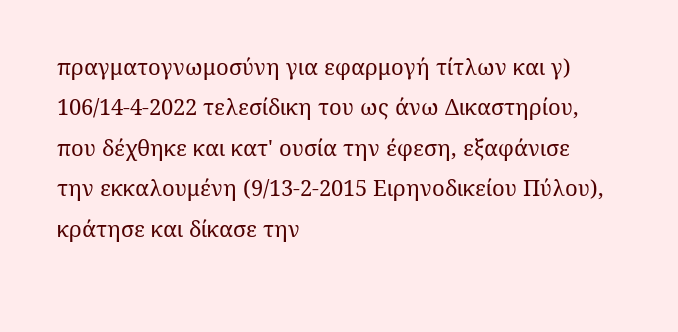πραγματογνωμοσύνη για εφαρμογή τίτλων και γ) 106/14-4-2022 τελεσίδικη του ως άνω Δικαστηρίου, που δέχθηκε και κατ' ουσία την έφεση, εξαφάνισε την εκκαλουμένη (9/13-2-2015 Ειρηνοδικείου Πύλου), κράτησε και δίκασε την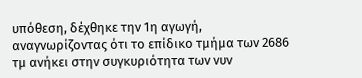υπόθεση, δέχθηκε την 1η αγωγή, αναγνωρίζοντας ότι το επίδικο τμήμα των 2686 τμ ανήκει στην συγκυριότητα των νυν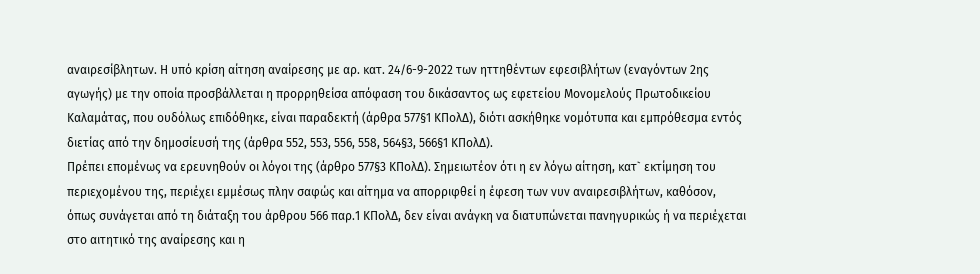αναιρεσίβλητων. Η υπό κρίση αίτηση αναίρεσης με αρ. κατ. 24/6-9-2022 των ηττηθέντων εφεσιβλήτων (εναγόντων 2ης αγωγής) με την οποία προσβάλλεται η προρρηθείσα απόφαση του δικάσαντος ως εφετείου Μονομελούς Πρωτοδικείου Καλαμάτας, που ουδόλως επιδόθηκε, είναι παραδεκτή (άρθρα 577§1 ΚΠολΔ), διότι ασκήθηκε νομότυπα και εμπρόθεσμα εντός διετίας από την δημοσίευσή της (άρθρα 552, 553, 556, 558, 564§3, 566§1 ΚΠολΔ).
Πρέπει επομένως να ερευνηθούν οι λόγοι της (άρθρο 577§3 ΚΠολΔ). Σημειωτέον ότι η εν λόγω αίτηση, κατ` εκτίμηση του περιεχομένου της, περιέχει εμμέσως πλην σαφώς και αίτημα να απορριφθεί η έφεση των νυν αναιρεσιβλήτων, καθόσον, όπως συνάγεται από τη διάταξη του άρθρου 566 παρ.1 ΚΠολΔ, δεν είναι ανάγκη να διατυπώνεται πανηγυρικώς ή να περιέχεται στο αιτητικό της αναίρεσης και η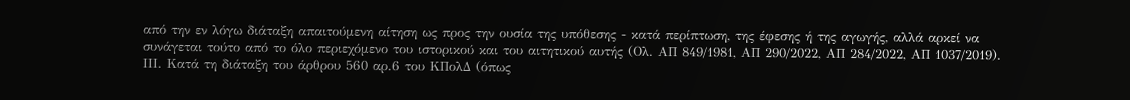από την εν λόγω διάταξη απαιτούμενη αίτηση ως προς την ουσία της υπόθεσης - κατά περίπτωση, της έφεσης ή της αγωγής, αλλά αρκεί να συνάγεται τούτο από το όλο περιεχόμενο του ιστορικού και του αιτητικού αυτής (Ολ. ΑΠ 849/1981, ΑΠ 290/2022, ΑΠ 284/2022, ΑΠ 1037/2019).
ΙΙΙ. Κατά τη διάταξη του άρθρου 560 αρ.6 του ΚΠολΔ (όπως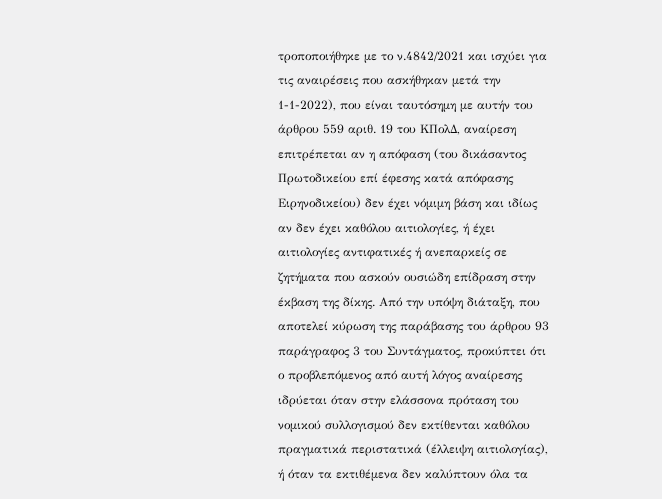τροποποιήθηκε με το ν.4842/2021 και ισχύει για τις αναιρέσεις που ασκήθηκαν μετά την 1-1-2022), που είναι ταυτόσημη με αυτήν του άρθρου 559 αριθ. 19 του ΚΠολΔ, αναίρεση επιτρέπεται αν η απόφαση (του δικάσαντος Πρωτοδικείου επί έφεσης κατά απόφασης Ειρηνοδικείου) δεν έχει νόμιμη βάση και ιδίως αν δεν έχει καθόλου αιτιολογίες, ή έχει αιτιολογίες αντιφατικές ή ανεπαρκείς σε ζητήματα που ασκούν ουσιώδη επίδραση στην έκβαση της δίκης. Από την υπόψη διάταξη, που αποτελεί κύρωση της παράβασης του άρθρου 93 παράγραφος 3 του Συντάγματος, προκύπτει ότι ο προβλεπόμενος από αυτή λόγος αναίρεσης ιδρύεται όταν στην ελάσσονα πρόταση του νομικού συλλογισμού δεν εκτίθενται καθόλου πραγματικά περιστατικά (έλλειψη αιτιολογίας), ή όταν τα εκτιθέμενα δεν καλύπτουν όλα τα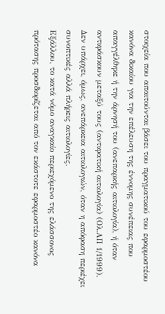στοιχεία που απαιτούνται βάσει του πραγματικού του εφαρμοστέου κανόνα δικαίου για την επέλευση της έννομης συνέπειας που απαγγέλθηκε ή την άρνησή του (ανεπαρκής αιτιολογία), ή όταν αντιφάσκουν μεταξύ τους (αντιφατική αιτιολογία) (Ολ.ΑΠ 1/1999). Δεν υπάρχει, όμως, ανεπάρκεια αιτιολογιών, όταν η απόφαση περιέχει συνοπτικές αλλά πλήρεις αιτιολογίες.
Εξάλλου, το κατά νόμο αναγκαίο περιεχόμενο της ελάσσονος πρότασης προσδιορίζεται από τον εκάστοτε εφαρμοστέο κανόνα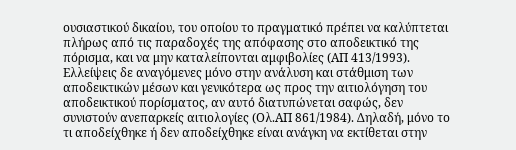ουσιαστικού δικαίου, του οποίου το πραγματικό πρέπει να καλύπτεται πλήρως από τις παραδοχές της απόφασης στο αποδεικτικό της πόρισμα, και να μην καταλείπονται αμφιβολίες (ΑΠ 413/1993). Ελλείψεις δε αναγόμενες μόνο στην ανάλυση και στάθμιση των αποδεικτικών μέσων και γενικότερα ως προς την αιτιολόγηση του αποδεικτικού πορίσματος, αν αυτό διατυπώνεται σαφώς, δεν συνιστούν ανεπαρκείς αιτιολογίες (Ολ.ΑΠ 861/1984). Δηλαδή, μόνο το τι αποδείχθηκε ή δεν αποδείχθηκε είναι ανάγκη να εκτίθεται στην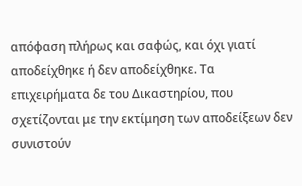απόφαση πλήρως και σαφώς, και όχι γιατί αποδείχθηκε ή δεν αποδείχθηκε. Τα επιχειρήματα δε του Δικαστηρίου, που σχετίζονται με την εκτίμηση των αποδείξεων δεν συνιστούν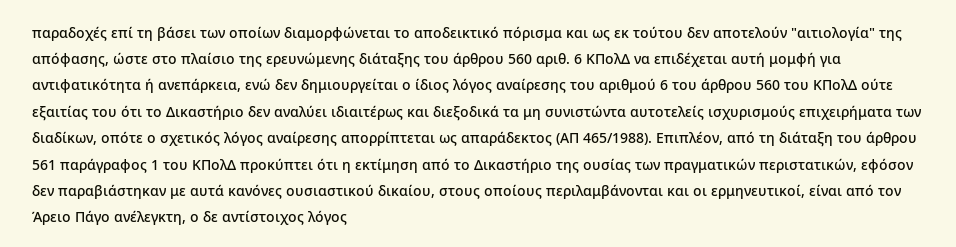παραδοχές επί τη βάσει των οποίων διαμορφώνεται το αποδεικτικό πόρισμα και ως εκ τούτου δεν αποτελούν "αιτιολογία" της απόφασης, ώστε στο πλαίσιο της ερευνώμενης διάταξης του άρθρου 560 αριθ. 6 ΚΠολΔ να επιδέχεται αυτή μομφή για αντιφατικότητα ή ανεπάρκεια, ενώ δεν δημιουργείται ο ίδιος λόγος αναίρεσης του αριθμού 6 του άρθρου 560 του ΚΠολΔ ούτε εξαιτίας του ότι το Δικαστήριο δεν αναλύει ιδιαιτέρως και διεξοδικά τα μη συνιστώντα αυτοτελείς ισχυρισμούς επιχειρήματα των διαδίκων, οπότε ο σχετικός λόγος αναίρεσης απορρίπτεται ως απαράδεκτος (ΑΠ 465/1988). Επιπλέον, από τη διάταξη του άρθρου 561 παράγραφος 1 του ΚΠολΔ προκύπτει ότι η εκτίμηση από το Δικαστήριο της ουσίας των πραγματικών περιστατικών, εφόσον δεν παραβιάστηκαν με αυτά κανόνες ουσιαστικού δικαίου, στους οποίους περιλαμβάνονται και οι ερμηνευτικοί, είναι από τον Άρειο Πάγο ανέλεγκτη, ο δε αντίστοιχος λόγος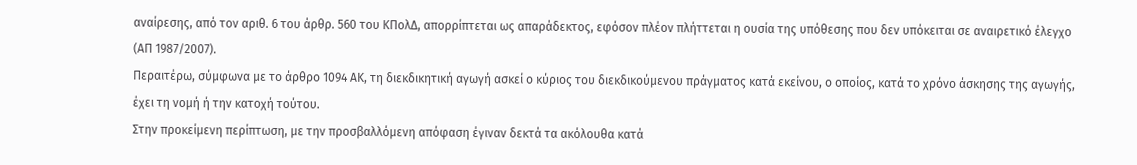αναίρεσης, από τον αριθ. 6 του άρθρ. 560 του ΚΠολΔ, απορρίπτεται ως απαράδεκτος, εφόσον πλέον πλήττεται η ουσία της υπόθεσης που δεν υπόκειται σε αναιρετικό έλεγχο (ΑΠ 1987/2007).
Περαιτέρω, σύμφωνα με το άρθρο 1094 ΑΚ, τη διεκδικητική αγωγή ασκεί ο κύριος του διεκδικούμενου πράγματος κατά εκείνου, ο οποίος, κατά το χρόνο άσκησης της αγωγής, έχει τη νομή ή την κατοχή τούτου.
Στην προκείμενη περίπτωση, με την προσβαλλόμενη απόφαση έγιναν δεκτά τα ακόλουθα κατά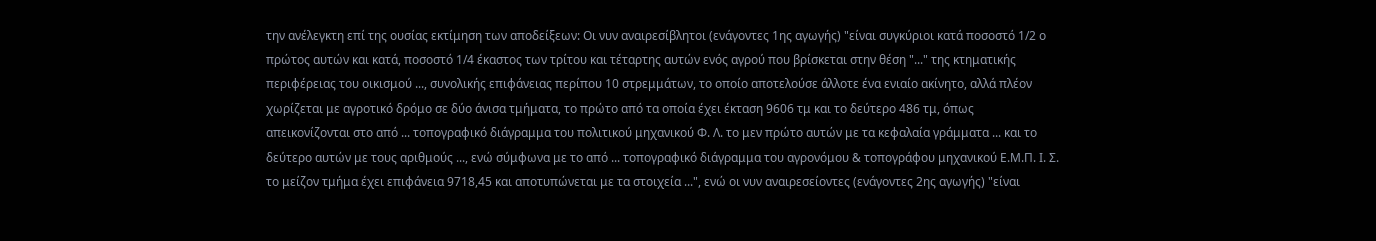την ανέλεγκτη επί της ουσίας εκτίμηση των αποδείξεων: Οι νυν αναιρεσίβλητοι (ενάγοντες 1ης αγωγής) "είναι συγκύριοι κατά ποσοστό 1/2 ο πρώτος αυτών και κατά, ποσοστό 1/4 έκαστος των τρίτου και τέταρτης αυτών ενός αγρού που βρίσκεται στην θέση "..." της κτηματικής περιφέρειας του οικισμού ..., συνολικής επιφάνειας περίπου 10 στρεμμάτων, το οποίο αποτελούσε άλλοτε ένα ενιαίο ακίνητο, αλλά πλέον χωρίζεται με αγροτικό δρόμο σε δύο άνισα τμήματα, το πρώτο από τα οποία έχει έκταση 9606 τμ και το δεύτερο 486 τμ, όπως απεικονίζονται στο από ... τοπογραφικό διάγραμμα του πολιτικού μηχανικού Φ. Λ. το μεν πρώτο αυτών με τα κεφαλαία γράμματα ... και το δεύτερο αυτών με τους αριθμούς ..., ενώ σύμφωνα με το από ... τοπογραφικό διάγραμμα του αγρονόμου & τοπογράφου μηχανικού Ε.Μ.Π. Ι. Σ. το μείζον τμήμα έχει επιφάνεια 9718,45 και αποτυπώνεται με τα στοιχεία ...", ενώ οι νυν αναιρεσείοντες (ενάγοντες 2ης αγωγής) "είναι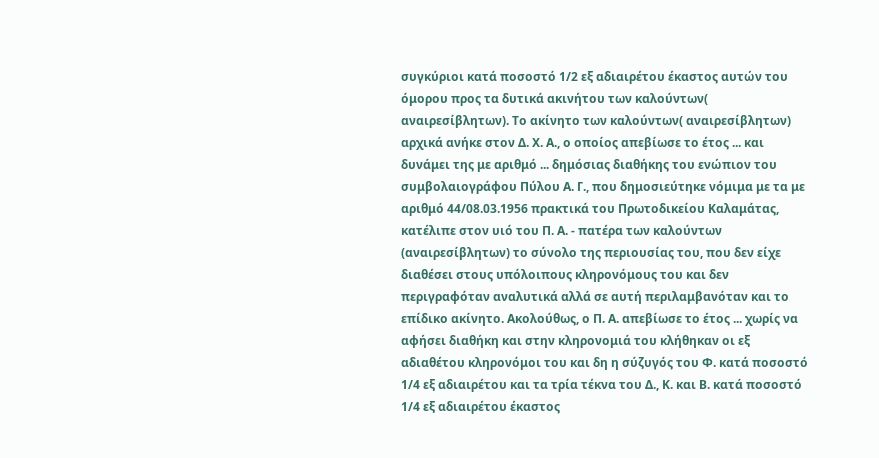συγκύριοι κατά ποσοστό 1/2 εξ αδιαιρέτου έκαστος αυτών του όμορου προς τα δυτικά ακινήτου των καλούντων( αναιρεσίβλητων). Το ακίνητο των καλούντων( αναιρεσίβλητων) αρχικά ανήκε στον Δ. Χ. Α., ο οποίος απεβίωσε το έτος ... και δυνάμει της με αριθμό ... δημόσιας διαθήκης του ενώπιον του συμβολαιογράφου Πύλου Α. Γ., που δημοσιεύτηκε νόμιμα με τα με αριθμό 44/08.03.1956 πρακτικά του Πρωτοδικείου Καλαμάτας, κατέλιπε στον υιό του Π. Α. - πατέρα των καλούντων (αναιρεσίβλητων) το σύνολο της περιουσίας του, που δεν είχε διαθέσει στους υπόλοιπους κληρονόμους του και δεν περιγραφόταν αναλυτικά αλλά σε αυτή περιλαμβανόταν και το επίδικο ακίνητο. Ακολούθως, ο Π. Α. απεβίωσε το έτος ... χωρίς να αφήσει διαθήκη και στην κληρονομιά του κλήθηκαν οι εξ αδιαθέτου κληρονόμοι του και δη η σύζυγός του Φ. κατά ποσοστό 1/4 εξ αδιαιρέτου και τα τρία τέκνα του Δ., Κ. και Β. κατά ποσοστό 1/4 εξ αδιαιρέτου έκαστος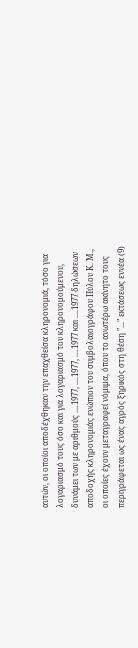αυτών, οι οποίοι αποδέχθηκαν την επαχθείσα κληρονομιά, τόσο για λογαριασμό τους όσο και για λογαριασμό του κληρονομούμενου, δυνάμει των με αριθμούς ....1977, ....1977, ....1977 και ....1977 δηλώσεων αποδοχής κληρονομιάς ενώπιον του συμβολαιογράφου Πύλου Κ. Μ., οι οποίες έχουν μεταγραφεί νόμιμα, όπου το ανωτέρω ακίνητο τους περιγράφεται ως ένας αγρός ξηρικός στη θέση "..." εκτάσεως εννέα (9)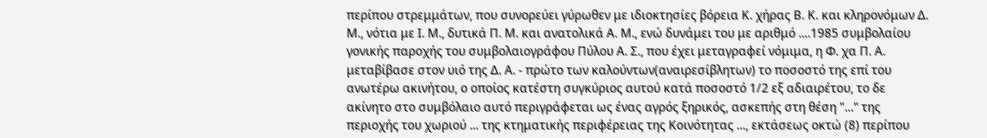περίπου στρεμμάτων, που συνορεύει γύρωθεν με ιδιοκτησίες βόρεια Κ. χήρας Β. Κ. και κληρονόμων Δ. Μ., νότια με Ι. Μ., δυτικά Π. Μ. και ανατολικά Α. Μ., ενώ δυνάμει του με αριθμό ....1985 συμβολαίου γονικής παροχής του συμβολαιογράφου Πύλου Α. Σ., που έχει μεταγραφεί νόμιμα, η Φ. χα Π. Α. μεταβίβασε στον υιό της Δ. Α. - πρώτο των καλούντων(αναιρεσίβλητων) το ποσοστό της επί του ανωτέρω ακινήτου, ο οποίος κατέστη συγκύριος αυτού κατά ποσοστό 1/2 εξ αδιαιρέτου, το δε ακίνητο στο συμβόλαιο αυτό περιγράφεται ως ένας αγρός ξηρικός, ασκεπής στη θέση "..." της περιοχής του χωριού ... της κτηματικής περιφέρειας της Κοινότητας ..., εκτάσεως οκτώ (8) περίπου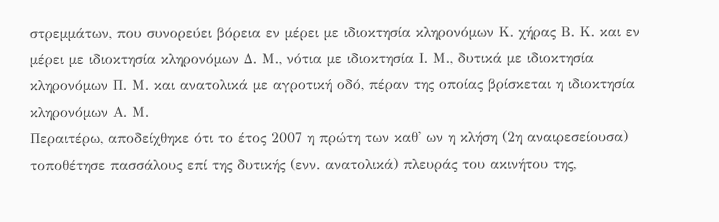στρεμμάτων, που συνορεύει βόρεια εν μέρει με ιδιοκτησία κληρονόμων Κ. χήρας Β. Κ. και εν μέρει με ιδιοκτησία κληρονόμων Δ. Μ., νότια με ιδιοκτησία Ι. Μ., δυτικά με ιδιοκτησία κληρονόμων Π. Μ. και ανατολικά με αγροτική οδό, πέραν της οποίας βρίσκεται η ιδιοκτησία κληρονόμων Α. Μ.
Περαιτέρω, αποδείχθηκε ότι το έτος 2007 η πρώτη των καθ' ων η κλήση (2η αναιρεσείουσα) τοποθέτησε πασσάλους επί της δυτικής (ενν. ανατολικά) πλευράς του ακινήτου της,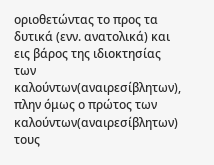οριοθετώντας το προς τα δυτικά (ενν. ανατολικά) και εις βάρος της ιδιοκτησίας των καλούντων(αναιρεσίβλητων), πλην όμως ο πρώτος των καλούντων(αναιρεσίβλητων) τους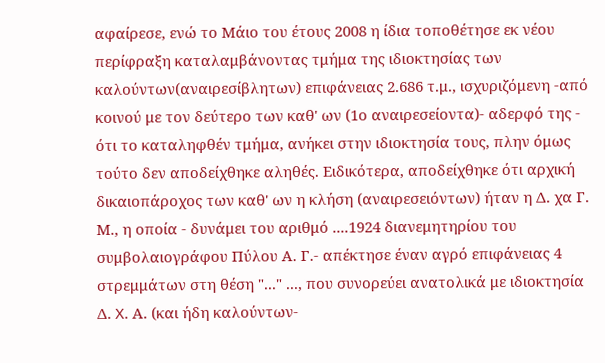αφαίρεσε, ενώ το Μάιο του έτους 2008 η ίδια τοποθέτησε εκ νέου περίφραξη καταλαμβάνοντας τμήμα της ιδιοκτησίας των καλούντων(αναιρεσίβλητων) επιφάνειας 2.686 τ.μ., ισχυριζόμενη -από κοινού με τον δεύτερο των καθ' ων (1ο αναιρεσείοντα)- αδερφό της - ότι το καταληφθέν τμήμα, ανήκει στην ιδιοκτησία τους, πλην όμως τούτο δεν αποδείχθηκε αληθές. Ειδικότερα, αποδείχθηκε ότι αρχική δικαιοπάροχος των καθ' ων η κλήση (αναιρεσειόντων) ήταν η Δ. χα Γ. Μ., η οποία - δυνάμει του αριθμό ....1924 διανεμητηρίου του συμβολαιογράφου Πύλου Α. Γ.- απέκτησε έναν αγρό επιφάνειας 4 στρεμμάτων στη θέση "..." ..., που συνορεύει ανατολικά με ιδιοκτησία Δ. X. Α. (και ήδη καλούντων-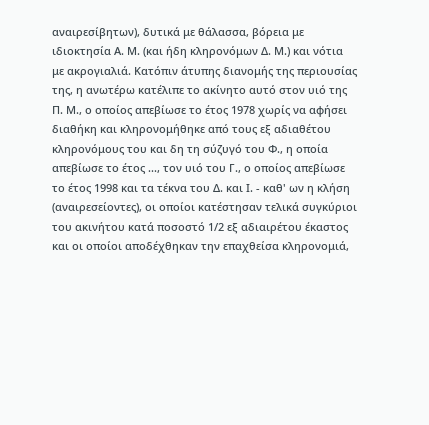αναιρεσίβητων), δυτικά με θάλασσα, βόρεια με ιδιοκτησία Α. Μ. (και ήδη κληρονόμων Δ. Μ.) και νότια με ακρογιαλιά. Κατόπιν άτυπης διανομής της περιουσίας της, η ανωτέρω κατέλιπε το ακίνητο αυτό στον υιό της Π. Μ., ο οποίος απεβίωσε το έτος 1978 χωρίς να αφήσει διαθήκη και κληρονομήθηκε από τους εξ αδιαθέτου κληρονόμους του και δη τη σύζυγό του Φ., η οποία απεβίωσε το έτος ..., τον υιό του Γ., ο οποίος απεβίωσε το έτος 1998 και τα τέκνα του Δ. και Ι. - καθ' ων η κλήση (αναιρεσείοντες), οι οποίοι κατέστησαν τελικά συγκύριοι του ακινήτου κατά ποσοστό 1/2 εξ αδιαιρέτου έκαστος και οι οποίοι αποδέχθηκαν την επαχθείσα κληρονομιά,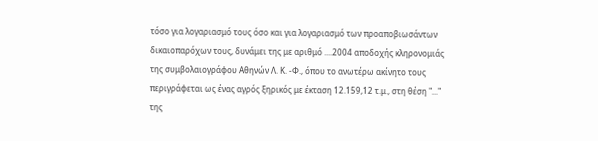τόσο για λογαριασμό τους όσο και για λογαριασμό των προαποβιωσάντων δικαιοπαρόχων τους, δυνάμει της με αριθμό ....2004 αποδοχής κληρονομιάς της συμβολαιογράφου Αθηνών Λ. Κ. -Φ., όπου το ανωτέρω ακίνητο τους περιγράφεται ως ένας αγρός ξηρικός με έκταση 12.159,12 τ.μ., στη θέση "..." της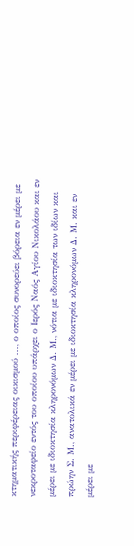κτηματικής περιφέρειας οικισμού ..., ο οποίος συνορεύει βόρεια εν μέρει με νεκροταφείο εντός του οποίου υπάρχει ο Ιερός Ναός Αγίου Νικολάου και εν μέρει με ιδιοκτησία κληρονόμων Δ. Μ., νότια με ιδιοκτησία των ιδίων και πρώην Σ. Μ., ανατολικά εν μέρει με ιδιοκτησία κληρονόμων Δ. Μ. και εν μέρει με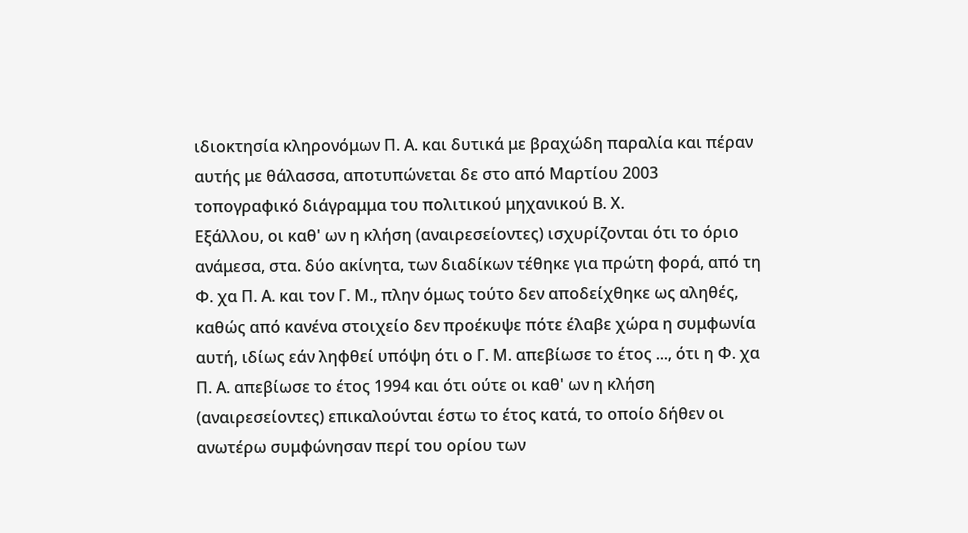ιδιοκτησία κληρονόμων Π. Α. και δυτικά με βραχώδη παραλία και πέραν αυτής με θάλασσα, αποτυπώνεται δε στο από Μαρτίου 2003 τοπογραφικό διάγραμμα του πολιτικού μηχανικού Β. Χ.
Εξάλλου, οι καθ' ων η κλήση (αναιρεσείοντες) ισχυρίζονται ότι το όριο ανάμεσα, στα. δύο ακίνητα, των διαδίκων τέθηκε για πρώτη φορά, από τη Φ. χα Π. Α. και τον Γ. Μ., πλην όμως τούτο δεν αποδείχθηκε ως αληθές, καθώς από κανένα στοιχείο δεν προέκυψε πότε έλαβε χώρα η συμφωνία αυτή, ιδίως εάν ληφθεί υπόψη ότι ο Γ. Μ. απεβίωσε το έτος ..., ότι η Φ. χα Π. Α. απεβίωσε το έτος 1994 και ότι ούτε οι καθ' ων η κλήση (αναιρεσείοντες) επικαλούνται έστω το έτος κατά, το οποίο δήθεν οι ανωτέρω συμφώνησαν περί του ορίου των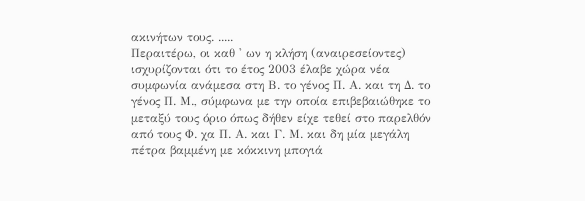ακινήτων τους. .....
Περαιτέρω, οι καθ ' ων η κλήση (αναιρεσείοντες) ισχυρίζονται ότι το έτος 2003 έλαβε χώρα νέα συμφωνία ανάμεσα στη Β. το γένος Π. Α. και τη Δ. το γένος Π. Μ., σύμφωνα με την οποία επιβεβαιώθηκε το μεταξύ τους όριο όπως δήθεν είχε τεθεί στο παρελθόν από τους Φ. χα Π. Α. και Γ. Μ. και δη μία μεγάλη πέτρα βαμμένη με κόκκινη μπογιά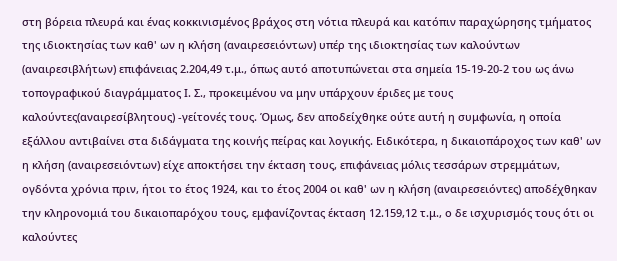στη βόρεια πλευρά και ένας κοκκινισμένος βράχος στη νότια πλευρά και κατόπιν παραχώρησης τμήματος της ιδιοκτησίας των καθ' ων η κλήση (αναιρεσειόντων) υπέρ της ιδιοκτησίας των καλούντων (αναιρεσιβλήτων) επιφάνειας 2.204,49 τ.μ., όπως αυτό αποτυπώνεται στα σημεία 15-19-20-2 του ως άνω τοπογραφικού διαγράμματος Ι. Σ., προκειμένου να μην υπάρχουν έριδες με τους καλούντες(αναιρεσίβλητους) -γείτονές τους. Όμως, δεν αποδείχθηκε ούτε αυτή η συμφωνία, η οποία εξάλλου αντιβαίνει στα διδάγματα της κοινής πείρας και λογικής. Ειδικότερα, η δικαιοπάροχος των καθ' ων η κλήση (αναιρεσειόντων) είχε αποκτήσει την έκταση τους, επιφάνειας μόλις τεσσάρων στρεμμάτων, ογδόντα χρόνια πριν, ήτοι το έτος 1924, και το έτος 2004 οι καθ' ων η κλήση (αναιρεσειόντες) αποδέχθηκαν την κληρονομιά του δικαιοπαρόχου τους, εμφανίζοντας έκταση 12.159,12 τ.μ., ο δε ισχυρισμός τους ότι οι καλούντες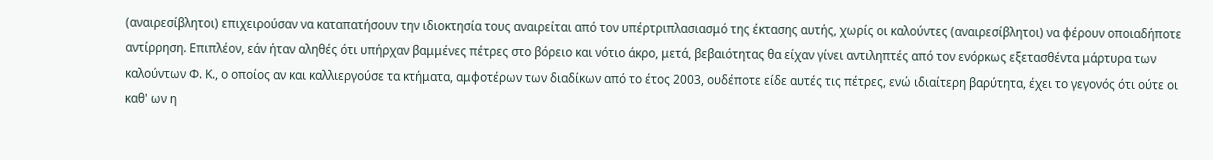(αναιρεσίβλητοι) επιχειρούσαν να καταπατήσουν την ιδιοκτησία τους αναιρείται από τον υπέρτριπλασιασμό της έκτασης αυτής, χωρίς οι καλούντες (αναιρεσίβλητοι) να φέρουν οποιαδήποτε αντίρρηση. Επιπλέον, εάν ήταν αληθές ότι υπήρχαν βαμμένες πέτρες στο βόρειο και νότιο άκρο, μετά, βεβαιότητας θα είχαν γίνει αντιληπτές από τον ενόρκως εξετασθέντα μάρτυρα των καλούντων Φ. Κ., ο οποίος αν και καλλιεργούσε τα κτήματα, αμφοτέρων των διαδίκων από το έτος 2003, ουδέποτε είδε αυτές τις πέτρες, ενώ ιδιαίτερη βαρύτητα, έχει το γεγονός ότι ούτε οι καθ' ων η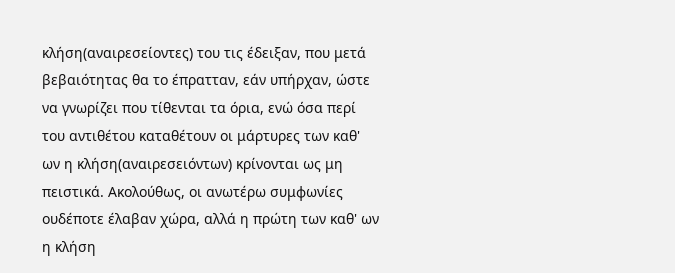κλήση(αναιρεσείοντες) του τις έδειξαν, που μετά βεβαιότητας θα το έπρατταν, εάν υπήρχαν, ώστε να γνωρίζει που τίθενται τα όρια, ενώ όσα περί του αντιθέτου καταθέτουν οι μάρτυρες των καθ' ων η κλήση(αναιρεσειόντων) κρίνονται ως μη πειστικά. Ακολούθως, οι ανωτέρω συμφωνίες ουδέποτε έλαβαν χώρα, αλλά η πρώτη των καθ' ων η κλήση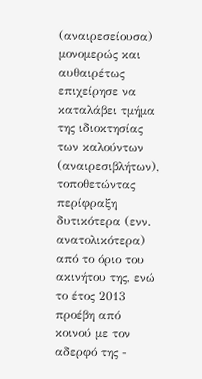(αναιρεσείουσα) μονομερώς και αυθαιρέτως επιχείρησε να καταλάβει τμήμα της ιδιοκτησίας των καλούντων (αναιρεσιβλήτων), τοποθετώντας περίφραξη δυτικότερα (ενν. ανατολικότερα) από το όριο του ακινήτου της, ενώ το έτος 2013 προέβη από κοινού με τον αδερφό της -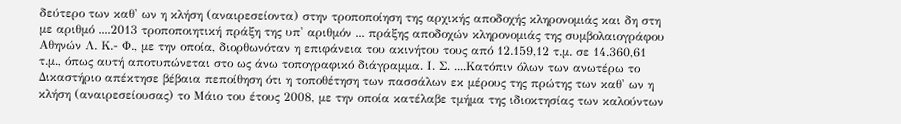δεύτερο των καθ' ων η κλήση (αναιρεσείοντα) στην τροποποίηση της αρχικής αποδοχής κληρονομιάς και δη στη με αριθμό ....2013 τροποποιητική πράξη της υπ' αριθμόν ... πράξης αποδοχών κληρονομιάς της συμβολαιογράφου Αθηνών Λ. Κ.- Φ., με την οποία, διορθωνόταν η επιφάνεια του ακινήτου τους από 12.159,12 τ.μ. σε 14.360,61 τ.μ., όπως αυτή αποτυπώνεται στο ως άνω τοπογραφικό διάγραμμα. Ι. Σ. ....Κατόπιν όλων των ανωτέρω το Δικαστήριο απέκτησε βέβαια πεποίθηση ότι η τοποθέτηση των πασσάλων εκ μέρους της πρώτης των καθ' ων η κλήση (αναιρεσείουσας) το Μάιο του έτους 2008, με την οποία κατέλαβε τμήμα της ιδιοκτησίας των καλούντων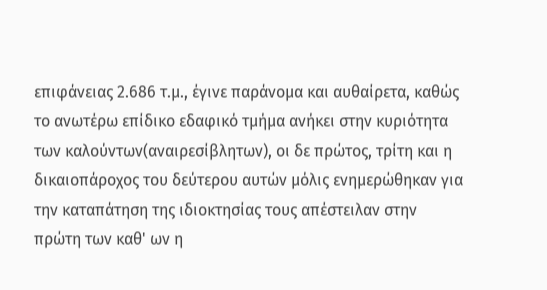επιφάνειας 2.686 τ.μ., έγινε παράνομα και αυθαίρετα, καθώς το ανωτέρω επίδικο εδαφικό τμήμα ανήκει στην κυριότητα των καλούντων(αναιρεσίβλητων), οι δε πρώτος, τρίτη και η δικαιοπάροχος του δεύτερου αυτών μόλις ενημερώθηκαν για την καταπάτηση της ιδιοκτησίας τους απέστειλαν στην πρώτη των καθ' ων η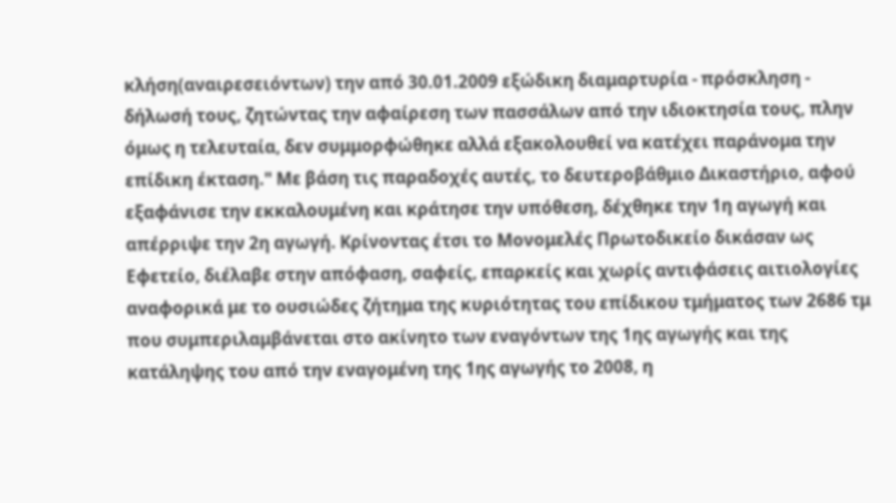κλήση(αναιρεσειόντων) την από 30.01.2009 εξώδικη διαμαρτυρία - πρόσκληση - δήλωσή τους, ζητώντας την αφαίρεση των πασσάλων από την ιδιοκτησία τους, πλην όμως η τελευταία, δεν συμμορφώθηκε αλλά εξακολουθεί να κατέχει παράνομα την επίδικη έκταση." Με βάση τις παραδοχές αυτές, το δευτεροβάθμιο Δικαστήριο, αφού εξαφάνισε την εκκαλουμένη και κράτησε την υπόθεση, δέχθηκε την 1η αγωγή και απέρριψε την 2η αγωγή. Κρίνοντας έτσι το Μονομελές Πρωτοδικείο δικάσαν ως Εφετείο, διέλαβε στην απόφαση, σαφείς, επαρκείς και χωρίς αντιφάσεις αιτιολογίες αναφορικά με το ουσιώδες ζήτημα της κυριότητας του επίδικου τμήματος των 2686 τμ που συμπεριλαμβάνεται στο ακίνητο των εναγόντων της 1ης αγωγής και της κατάληψης του από την εναγομένη της 1ης αγωγής το 2008, η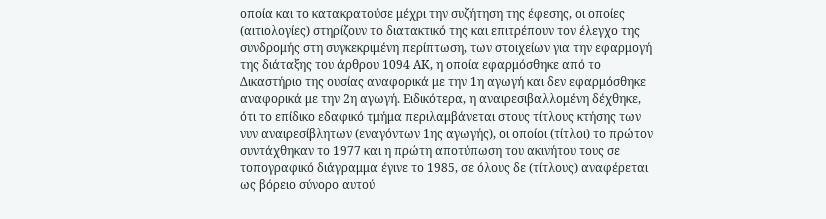οποία και το κατακρατούσε μέχρι την συζήτηση της έφεσης, οι οποίες (αιτιολογίες) στηρίζουν το διατακτικό της και επιτρέπουν τον έλεγχο της συνδρομής στη συγκεκριμένη περίπτωση, των στοιχείων για την εφαρμογή της διάταξης του άρθρου 1094 ΑΚ, η οποία εφαρμόσθηκε από το Δικαστήριο της ουσίας αναφορικά με την 1η αγωγή και δεν εφαρμόσθηκε αναφορικά με την 2η αγωγή. Ειδικότερα, η αναιρεσιβαλλομένη δέχθηκε, ότι το επίδικο εδαφικό τμήμα περιλαμβάνεται στους τίτλους κτήσης των νυν αναιρεσίβλητων (εναγόντων 1ης αγωγής), οι οποίοι (τίτλοι) το πρώτον συντάχθηκαν το 1977 και η πρώτη αποτύπωση του ακινήτου τους σε τοπογραφικό διάγραμμα έγινε το 1985, σε όλους δε (τίτλους) αναφέρεται ως βόρειο σύνορο αυτού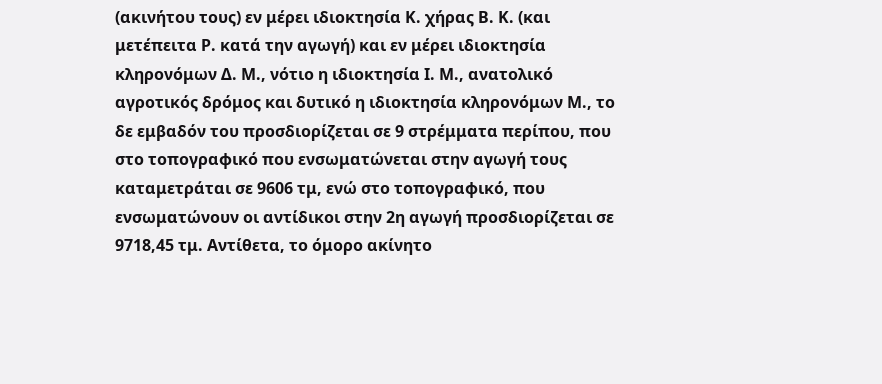(ακινήτου τους) εν μέρει ιδιοκτησία Κ. χήρας Β. Κ. (και μετέπειτα Ρ. κατά την αγωγή) και εν μέρει ιδιοκτησία κληρονόμων Δ. Μ., νότιο η ιδιοκτησία Ι. Μ., ανατολικό αγροτικός δρόμος και δυτικό η ιδιοκτησία κληρονόμων Μ., το δε εμβαδόν του προσδιορίζεται σε 9 στρέμματα περίπου, που στο τοπογραφικό που ενσωματώνεται στην αγωγή τους καταμετράται σε 9606 τμ, ενώ στο τοπογραφικό, που ενσωματώνουν οι αντίδικοι στην 2η αγωγή προσδιορίζεται σε 9718,45 τμ. Αντίθετα, το όμορο ακίνητο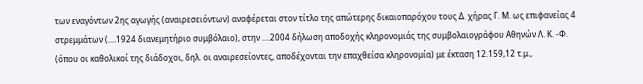των εναγόντων 2ης αγωγής (αναιρεσειόντων) αναφέρεται στον τίτλο της απώτερης δικαιοπαρόχου τους Δ. χήρας Γ. Μ. ως επιφανείας 4 στρεμμάτων (....1924 διανεμητήριο συμβόλαιο), στην ....2004 δήλωση αποδοχής κληρονομιάς της συμβολαιογράφου Αθηνών Λ. Κ. -Φ. (όπου οι καθολικοί της διάδοχοι, δηλ. οι αναιρεσείοντες, αποδέχονται την επαχθείσα κληρονομία) με έκταση 12.159,12 τ.μ.,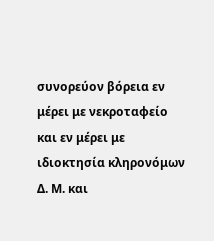συνορεύον βόρεια εν μέρει με νεκροταφείο και εν μέρει με ιδιοκτησία κληρονόμων Δ. Μ. και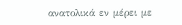ανατολικά εν μέρει με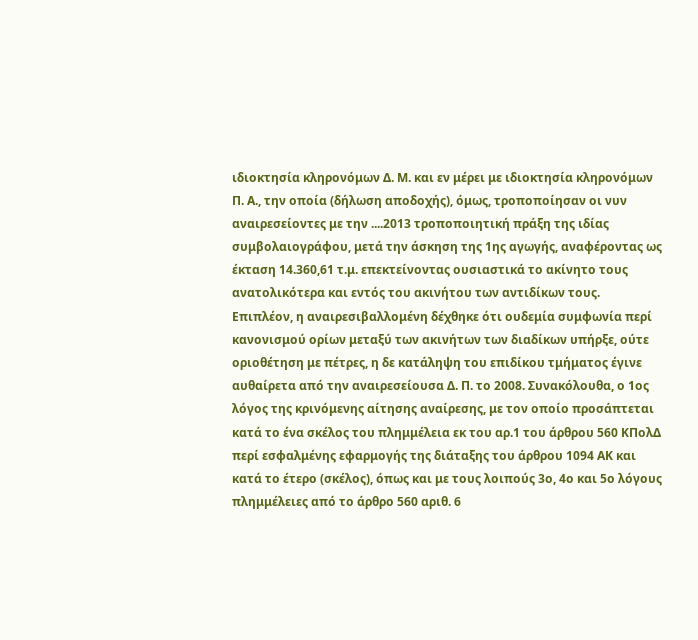ιδιοκτησία κληρονόμων Δ. Μ. και εν μέρει με ιδιοκτησία κληρονόμων Π. Α., την οποία (δήλωση αποδοχής), όμως, τροποποίησαν οι νυν αναιρεσείοντες με την ....2013 τροποποιητική πράξη της ιδίας συμβολαιογράφου, μετά την άσκηση της 1ης αγωγής, αναφέροντας ως έκταση 14.360,61 τ.μ. επεκτείνοντας ουσιαστικά το ακίνητο τους ανατολικότερα και εντός του ακινήτου των αντιδίκων τους. Επιπλέον, η αναιρεσιβαλλομένη δέχθηκε ότι ουδεμία συμφωνία περί κανονισμού ορίων μεταξύ των ακινήτων των διαδίκων υπήρξε, ούτε οριοθέτηση με πέτρες, η δε κατάληψη του επιδίκου τμήματος έγινε αυθαίρετα από την αναιρεσείουσα Δ. Π. το 2008. Συνακόλουθα, ο 1ος λόγος της κρινόμενης αίτησης αναίρεσης, με τον οποίο προσάπτεται κατά το ένα σκέλος του πλημμέλεια εκ του αρ.1 του άρθρου 560 ΚΠολΔ περί εσφαλμένης εφαρμογής της διάταξης του άρθρου 1094 ΑΚ και κατά το έτερο (σκέλος), όπως και με τους λοιπούς 3ο, 4ο και 5ο λόγους πλημμέλειες από το άρθρο 560 αριθ. 6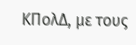ΚΠολΔ, με τους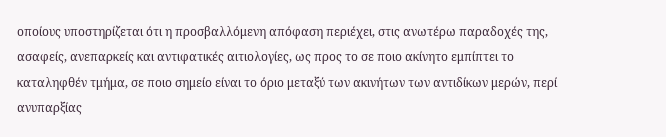οποίους υποστηρίζεται ότι η προσβαλλόμενη απόφαση περιέχει, στις ανωτέρω παραδοχές της, ασαφείς, ανεπαρκείς και αντιφατικές αιτιολογίες, ως προς το σε ποιο ακίνητο εμπίπτει το καταληφθέν τμήμα, σε ποιο σημείο είναι το όριο μεταξύ των ακινήτων των αντιδίκων μερών, περί ανυπαρξίας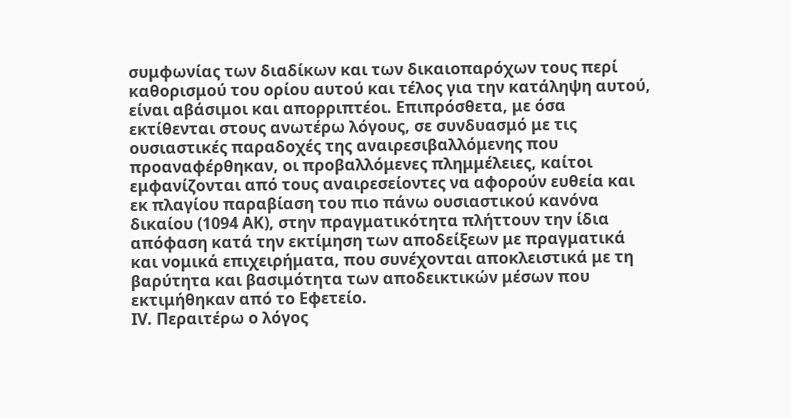συμφωνίας των διαδίκων και των δικαιοπαρόχων τους περί καθορισμού του ορίου αυτού και τέλος για την κατάληψη αυτού, είναι αβάσιμοι και απορριπτέοι. Επιπρόσθετα, με όσα εκτίθενται στους ανωτέρω λόγους, σε συνδυασμό με τις ουσιαστικές παραδοχές της αναιρεσιβαλλόμενης που προαναφέρθηκαν, οι προβαλλόμενες πλημμέλειες, καίτοι εμφανίζονται από τους αναιρεσείοντες να αφορούν ευθεία και εκ πλαγίου παραβίαση του πιο πάνω ουσιαστικού κανόνα δικαίου (1094 ΑΚ), στην πραγματικότητα πλήττουν την ίδια απόφαση κατά την εκτίμηση των αποδείξεων με πραγματικά και νομικά επιχειρήματα, που συνέχονται αποκλειστικά με τη βαρύτητα και βασιμότητα των αποδεικτικών μέσων που εκτιμήθηκαν από το Εφετείο.
IV. Περαιτέρω ο λόγος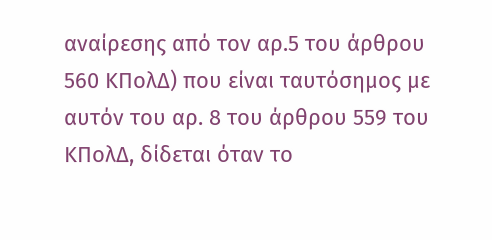αναίρεσης από τον αρ.5 του άρθρου 560 ΚΠολΔ) που είναι ταυτόσημος με αυτόν του αρ. 8 του άρθρου 559 του ΚΠολΔ, δίδεται όταν το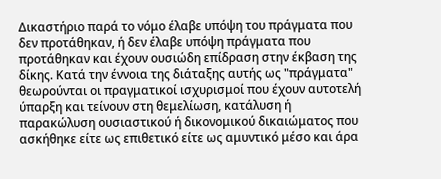Δικαστήριο παρά το νόμο έλαβε υπόψη του πράγματα που δεν προτάθηκαν, ή δεν έλαβε υπόψη πράγματα που προτάθηκαν και έχουν ουσιώδη επίδραση στην έκβαση της δίκης. Κατά την έννοια της διάταξης αυτής ως "πράγματα" θεωρούνται οι πραγματικοί ισχυρισμοί που έχουν αυτοτελή ύπαρξη και τείνουν στη θεμελίωση, κατάλυση ή παρακώλυση ουσιαστικού ή δικονομικού δικαιώματος που ασκήθηκε είτε ως επιθετικό είτε ως αμυντικό μέσο και άρα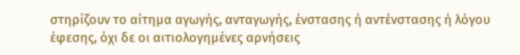στηρίζουν το αίτημα αγωγής, ανταγωγής, ένστασης ή αντένστασης ή λόγου έφεσης, όχι δε οι αιτιολογημένες αρνήσεις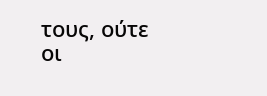τους, ούτε οι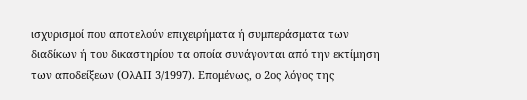ισχυρισμοί που αποτελούν επιχειρήματα ή συμπεράσματα των διαδίκων ή του δικαστηρίου τα οποία συνάγονται από την εκτίμηση των αποδείξεων (ΟλΑΠ 3/1997). Επομένως, ο 2ος λόγος της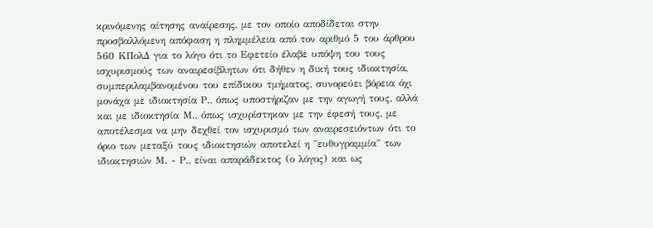κρινόμενης αίτησης αναίρεσης, με τον οποίο αποδίδεται στην προσβαλλόμενη απόφαση η πλημμέλεια από τον αριθμό 5 του άρθρου 560 ΚΠολΔ για το λόγο ότι το Εφετείο έλαβε υπόψη του τους ισχυρισμούς των αναιρεσίβλητων ότι δήθεν η δική τους ιδιοκτησία, συμπεριλαμβανομένου του επίδικου τμήματος, συνορεύει βόρεια όχι μονάχα με ιδιοκτησία Ρ., όπως υποστήριζαν με την αγωγή τους, αλλά και με ιδιοκτησία Μ., όπως ισχυρίστηκαν με την έφεσή τους, με αποτέλεσμα να μην δεχθεί τον ισχυρισμό των αναιρεσειόντων ότι το όριο των μεταξύ τους ιδιοκτησιών αποτελεί η "ευθυγραμμία" των ιδιοκτησιών Μ. - Ρ., είναι απαράδεκτος (ο λόγος) και ως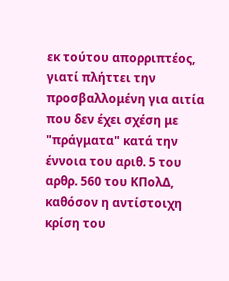εκ τούτου απορριπτέος, γιατί πλήττει την προσβαλλομένη για αιτία που δεν έχει σχέση με "πράγματα" κατά την έννοια του αριθ. 5 του αρθρ. 560 του ΚΠολΔ, καθόσον η αντίστοιχη κρίση του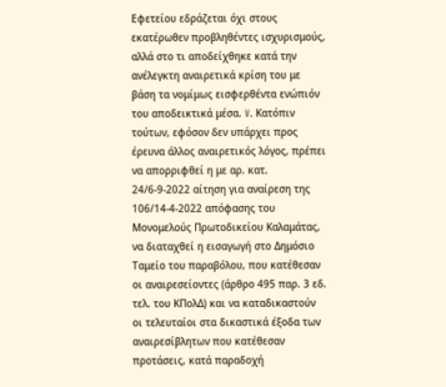Εφετείου εδράζεται όχι στους εκατέρωθεν προβληθέντες ισχυρισμούς, αλλά στο τι αποδείχθηκε κατά την ανέλεγκτη αναιρετικά κρίση του με βάση τα νομίμως εισφερθέντα ενώπιόν του αποδεικτικά μέσα. V. Κατόπιν τούτων, εφόσον δεν υπάρχει προς έρευνα άλλος αναιρετικός λόγος, πρέπει να απορριφθεί η με αρ. κατ. 24/6-9-2022 αίτηση για αναίρεση της 106/14-4-2022 απόφασης του Μονομελούς Πρωτοδικείου Καλαμάτας, να διαταχθεί η εισαγωγή στο Δημόσιο Ταμείο του παραβόλου, που κατέθεσαν οι αναιρεσείοντες (άρθρο 495 παρ. 3 εδ. τελ. του ΚΠολΔ) και να καταδικαστούν οι τελευταίοι στα δικαστικά έξοδα των αναιρεσίβλητων που κατέθεσαν προτάσεις, κατά παραδοχή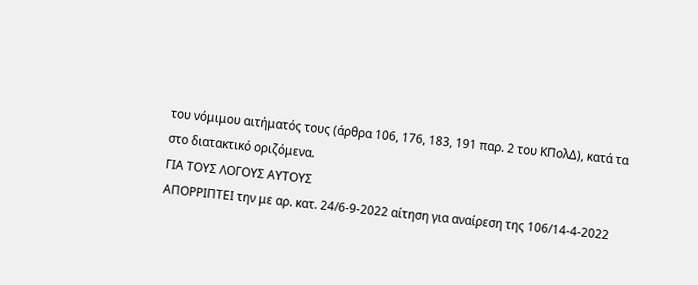του νόμιμου αιτήματός τους (άρθρα 106, 176, 183, 191 παρ. 2 του ΚΠολΔ), κατά τα στο διατακτικό οριζόμενα.
ΓΙΑ ΤΟΥΣ ΛΟΓΟΥΣ ΑΥΤΟΥΣ
ΑΠΟΡΡΙΠΤΕΙ την με αρ. κατ. 24/6-9-2022 αίτηση για αναίρεση της 106/14-4-2022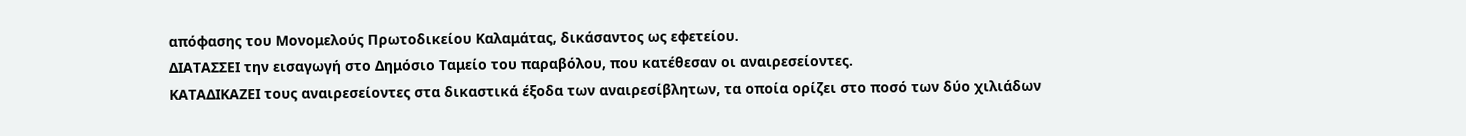απόφασης του Μονομελούς Πρωτοδικείου Καλαμάτας, δικάσαντος ως εφετείου.
ΔΙΑΤΑΣΣΕΙ την εισαγωγή στο Δημόσιο Ταμείο του παραβόλου, που κατέθεσαν οι αναιρεσείοντες.
ΚΑΤΑΔΙΚΑΖΕΙ τους αναιρεσείοντες στα δικαστικά έξοδα των αναιρεσίβλητων, τα οποία ορίζει στο ποσό των δύο χιλιάδων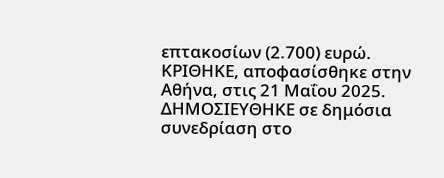επτακοσίων (2.700) ευρώ.
ΚΡΙΘΗΚΕ, αποφασίσθηκε στην Αθήνα, στις 21 Μαΐου 2025.
ΔΗΜΟΣΙΕΥΘΗΚΕ σε δημόσια συνεδρίαση στο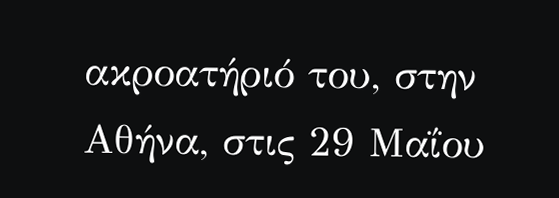ακροατήριό του, στην Αθήνα, στις 29 Μαΐου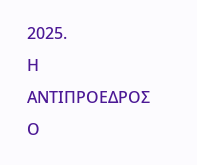2025.
Η ΑΝΤΙΠΡΟΕΔΡΟΣ Ο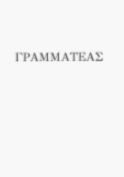ΓΡΑΜΜΑΤΕΑΣ